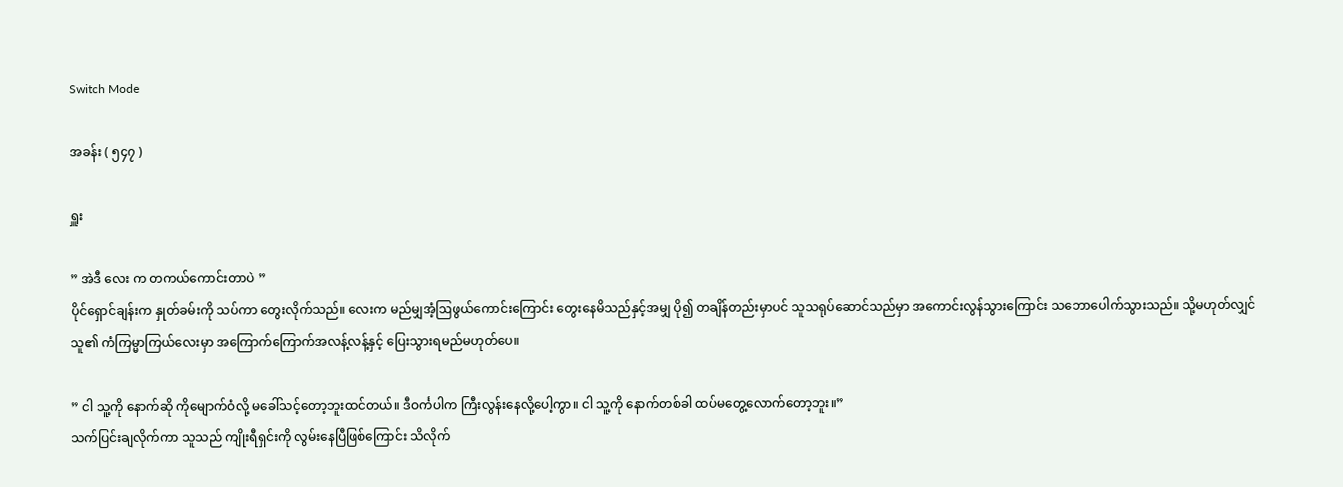Switch Mode

အခန်း ( ၅၄၇ )

ရှူး

” အဲဒီ လေး က တကယ်ကောင်းတာပဲ ”
ပိုင်ရှောင်ချန်းက နှုတ်ခမ်းကို သပ်ကာ တွေးလိုက်သည်။ လေးက မည်မျှအံ့ဩဖွယ်ကောင်းကြောင်း တွေးနေမိသည်နှင့်အမျှ ပို၍ တချိန်တည်းမှာပင် သူသရုပ်ဆောင်သည်မှာ အကောင်းလွန်သွားကြောင်း သဘောပေါက်သွားသည်။ သို့မဟုတ်လျှင် သူ၏ ကံကြမ္မာကြယ်လေးမှာ အကြောက်ကြောက်အလန့်လန့်နှင့် ပြေးသွားရမည်မဟုတ်ပေ။

” ငါ သူ့ကို နောက်ဆို ကိုမျောက်ဝံလို့ မခေါ်သင့်တော့ဘူးထင်တယ်။ ဒီဝင်္ကပါက ကြီးလွန်းနေလို့ပေါ့ကွာ။ ငါ သူ့ကို နောက်တစ်ခါ ထပ်မတွေ့လောက်တော့ဘူး။”
သက်ပြင်းချလိုက်ကာ သူသည် ကျိုးရီရှင်းကို လွမ်းနေပြီဖြစ်ကြောင်း သိလိုက်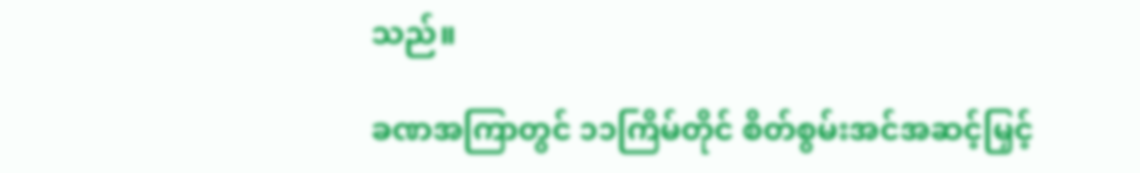သည်။

ခဏအကြာတွင် ၁၁ကြိမ်တိုင် စိတ်စွမ်းအင်အဆင့်မြှင့်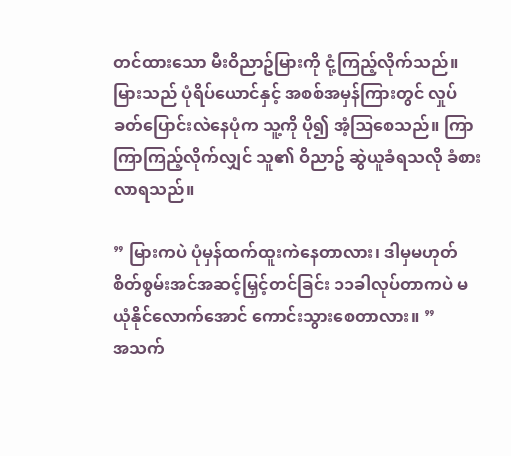တင်ထားသော မီးဝိညာဥ်မြားကို ငုံ့ကြည့်လိုက်သည်။ မြားသည် ပုံရိပ်ယောင်နှင့် အစစ်အမှန်ကြားတွင် လှုပ်ခတ်ပြောင်းလဲနေပုံက သူ့ကို ပို၍ အံ့ဩစေသည်။ ကြာကြာကြည့်လိုက်လျှင် သူ၏ ဝိညာဥ် ဆွဲယူခံရသလို ခံစားလာရသည်။

” မြားကပဲ ပုံမှန်ထက်ထူးကဲနေတာလား၊ ဒါမှမဟုတ် စိတ်စွမ်းအင်အဆင့်မြှင့်တင်ခြင်း ၁၁ခါလုပ်တာကပဲ မယုံနိုင်လောက်အောင် ကောင်းသွားစေတာလား။ ”
အသက်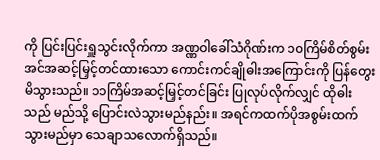ကို ပြင်းပြင်းရှူသွင်းလိုက်ကာ အဏ္ဏဝါခေါ်သံဂိုဏ်းက ၁၀ကြိမ်စိတ်စွမ်းအင်အဆင့်မြှင့်တင်ထားသော ကောင်းကင်ချိုဓါးအကြောင်းကို ပြန်တွေးမိသွားသည်။ ၁၁ကြိမ်အဆင့်မြှင့်တင်ခြင်း ပြုလုပ်လိုက်လျှင် ထိုဓါးသည် မည်သို့ ပြောင်းလဲသွားမည်နည်း။ အရင်ကထက်ပိုအစွမ်းထက်သွားမည်မှာ သေချာသလောက်ရှိသည်။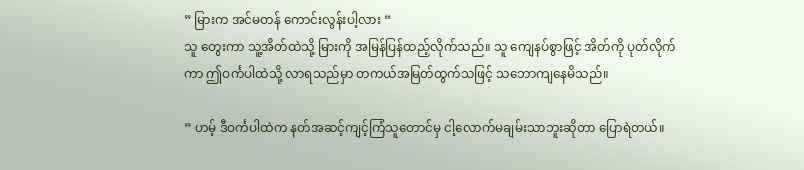” မြားက အင်မတန် ကောင်းလွန်းပါ့လား “
သူ တွေးကာ သူ့အိတ်ထဲသို့ မြားကို အမြန်ပြန်ထည့်လိုက်သည်။ သူ ကျေနပ်စွာဖြင့် အိတ်ကို ပုတ်လိုက်ကာ ဤဝင်္ကပါထဲသို့ လာရသည်မှာ တကယ်အမြတ်ထွက်သဖြင့် သဘောကျနေမိသည်။

” ဟမ့် ဒီဝင်္ကပါထဲက နတ်အဆင့်ကျင့်ကြံသူတောင်မှ ငါ့လောက်မချမ်းသာဘူးဆိုတာ ပြောရဲတယ်။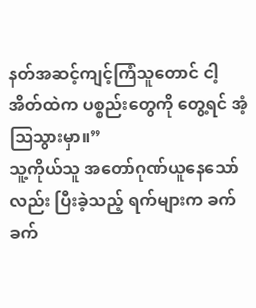နတ်အဆင့်ကျင့်ကြံသူတောင် ငါ့အိတ်ထဲက ပစ္စည်းတွေကို တွေ့ရင် အံ့ဩသွားမှာ။”
သူ့ကိုယ်သူ အတော်ဂုဏ်ယူနေသော်လည်း ပြီးခဲ့သည့် ရက်များက ခက်ခက်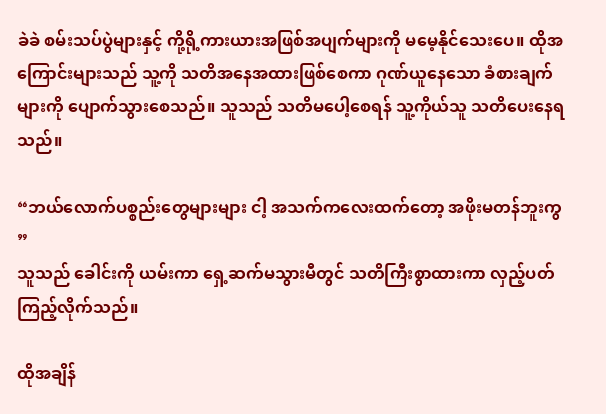ခဲခဲ စမ်းသပ်ပွဲများနှင့် ကို့ရို့ကားယားအဖြစ်အပျက်များကို မမေ့နိုင်သေးပေ။ ထိုအကြောင်းများသည် သူ့ကို သတိအနေအထားဖြစ်စေကာ ဂုဏ်ယူနေသော ခံစားချက်များကို ပျောက်သွားစေသည်။ သူသည် သတိမပေါ့စေရန် သူ့ကိုယ်သူ သတိပေးနေရသည်။

“ဘယ်လောက်ပစ္စည်းတွေများများ ငါ့ အသက်ကလေးထက်တော့ အဖိုးမတန်ဘူးကွ ”
သူသည် ခေါင်းကို ယမ်းကာ ရှေ့ဆက်မသွားမီတွင် သတိကြီးစွာထားကာ လှည့်ပတ်ကြည့်လိုက်သည်။

ထိုအချိန်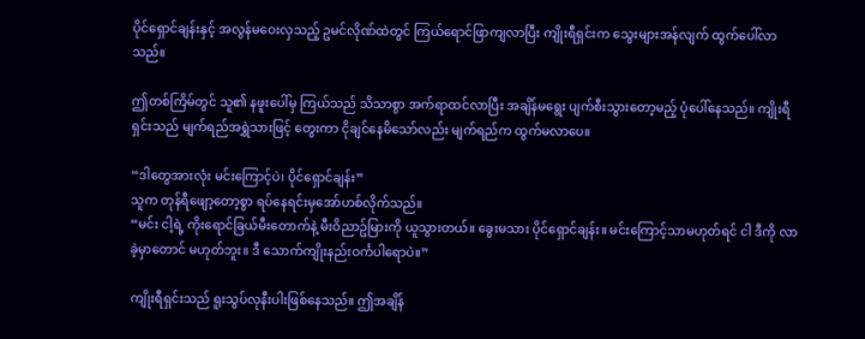ပိုင်ရှောင်ချန်းနှင့် အလွန်မဝေးလှသည့် ဥမင်လိုဏ်ထဲတွင် ကြယ်ရောင်ဖြာကျလာပြီး ကျိုးရီရှင်းက သွေးများအန်လျက် ထွက်ပေါ်လာသည်။

ဤတစ်ကြိမ်တွင် သူ၏ နဖူးပေါ်မှ ကြယ်သည် သိသာစွာ အက်ရာထင်လာပြီး အချိန်မရွေး ပျက်စီးသွားတော့မည့် ပုံပေါ်နေသည်။ ကျိုးရီရှင်းသည် မျက်ရည်အရွှဲသားဖြင့် တွေးကာ ငိုချင်နေမိသော်လည်း မျက်ရည်က ထွက်မလာပေ။

“ဒါတွေအားလုံး မင်းကြောင့်ပဲ၊ ပိုင်ရှောင်ချန်း”
သူက တုန်ရီဖျော့တော့စွာ ရပ်နေရင်းမှအော်ဟစ်လိုက်သည်။
“မင်း ငါ့ရဲ့ ကိုးရောင်ခြယ်မီးတောက်နဲ့ မီးဝိညာဥ်မြားကို ယူသွားတယ်။ ခွေးမသား ပိုင်ရှောင်ချန်း။ မင်းကြောင့်သာမဟုတ်ရင် ငါ ဒီကို လာခဲ့မှာတောင် မဟုတ်ဘူး။ ဒီ သောက်ကျိုးနည်းဝင်္ကပါရောပဲ။”

ကျိုးရီရှင်းသည် ရူးသွပ်လုနီးပါးဖြစ်နေသည်။ ဤအချိန်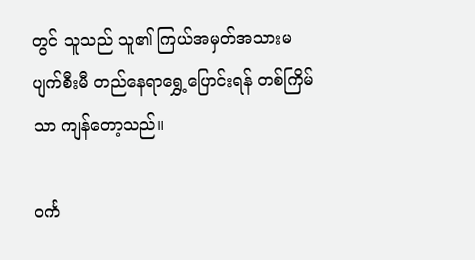တွင် သူသည် သူ၏ ကြယ်အမှတ်အသားမပျက်စီးမီ တည်နေရာရွှေ့ပြောင်းရန် တစ်ကြိမ်သာ ကျန်တော့သည်။

ဝင်္က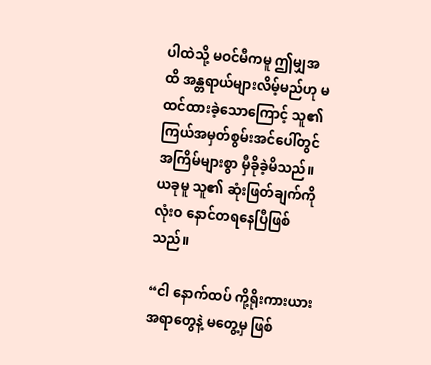ပါထဲသို့ မဝင်မီကမူ ဤမျှအထိ အန္တရာယ်များလိမ့်မည်ဟု မထင်ထားခဲ့သောကြောင့် သူ၏ ကြယ်အမှတ်စွမ်းအင်ပေါ်တွင် အကြိမ်များစွာ မှီခိုခဲ့မိသည်။ ယခုမူ သူ၏ ဆုံးဖြတ်ချက်ကို လုံးဝ နောင်တရနေပြီဖြစ်သည်။

“ငါ နောက်ထပ် ကို့ရိုးကားယားအရာတွေနဲ့ မတွေ့မှ ဖြစ်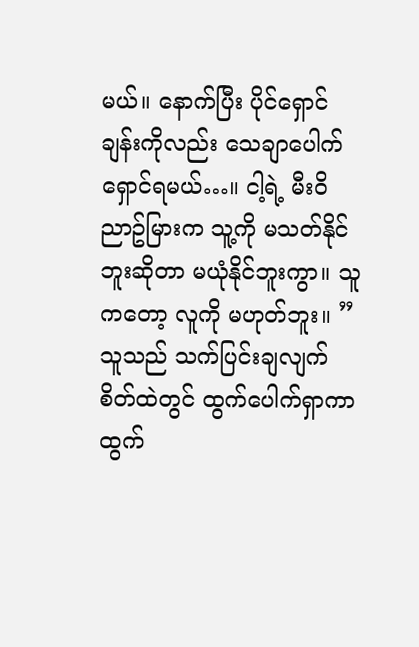မယ်။ နောက်ပြီး ပိုင်ရှောင်ချန်းကိုလည်း သေချာပေါက်ရှောင်ရမယ်…။ ငါ့ရဲ့ မီးဝိညာဥ်မြားက သူ့ကို မသတ်နိုင်ဘူးဆိုတာ မယုံနိုင်ဘူးကွာ။ သူကတော့ လူကို မဟုတ်ဘူး။ ”
သူသည် သက်ပြင်းချလျက် စိတ်ထဲတွင် ထွက်ပေါက်ရှာကာ ထွက်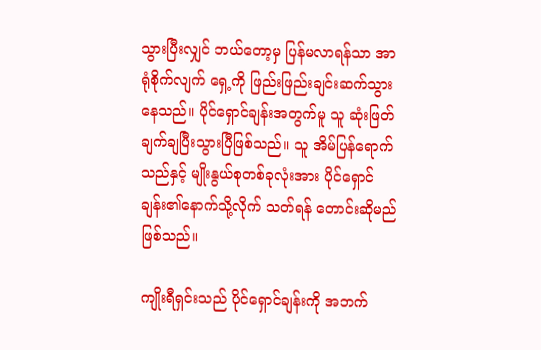သွားပြီးလျှင် ဘယ်တော့မှ ပြန်မလာရန်သာ အာရုံစိုက်လျက် ရှေ့ကို ဖြည်းဖြည်းချင်းဆက်သွားနေသည်။ ပိုင်ရှောင်ချန်းအတွက်မူ သူ ဆုံးဖြတ်ချက်ချပြီးသွားပြီဖြစ်သည်။ သူ အိမ်ပြန်ရောက်သည်နှင့် မျိုးနွယ်စုတစ်ခုလုံးအား ပိုင်ရှောင်ချန်း၏နောက်သို့လိုက် သတ်ရန် တောင်းဆိုမည်ဖြစ်သည်။

ကျိုးရီရှင်းသည် ပိုင်ရှောင်ချန်းကို အဘက်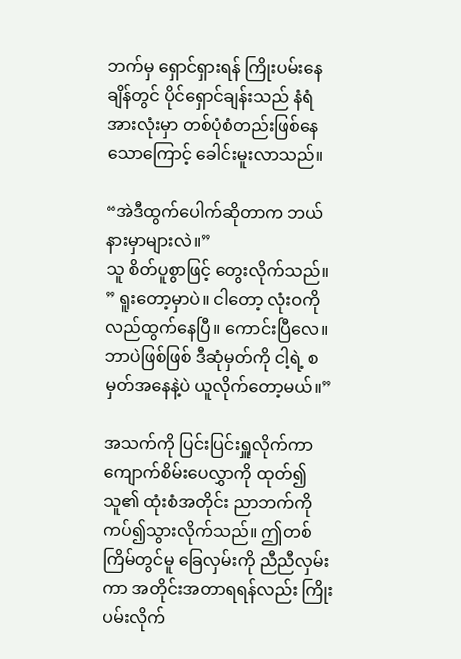ဘက်မှ ရှောင်ရှားရန် ကြိုးပမ်းနေချိန်တွင် ပိုင်ရှောင်ချန်းသည် နံရံအားလုံးမှာ တစ်ပုံစံတည်းဖြစ်နေသောကြောင့် ခေါင်းမူးလာသည်။

“အဲဒီထွက်ပေါက်ဆိုတာက ဘယ်နားမှာများလဲ။”
သူ စိတ်ပူစွာဖြင့် တွေးလိုက်သည်။
” ရူးတော့မှာပဲ။ ငါတော့ လုံးဝကို လည်ထွက်နေပြီ။ ကောင်းပြီလေ။ ဘာပဲဖြစ်ဖြစ် ဒီဆုံမှတ်ကို ငါ့ရဲ့ စမှတ်အနေနဲ့ပဲ ယူလိုက်တော့မယ်။”

အသက်ကို ပြင်းပြင်းရှူလိုက်ကာ ကျောက်စိမ်းပေလွှာကို ထုတ်၍ သူ၏ ထုံးစံအတိုင်း ညာဘက်ကို ကပ်၍သွားလိုက်သည်။ ဤတစ်ကြိမ်တွင်မူ ခြေလှမ်းကို ညီညီလှမ်းကာ အတိုင်းအတာရရန်လည်း ကြိုးပမ်းလိုက်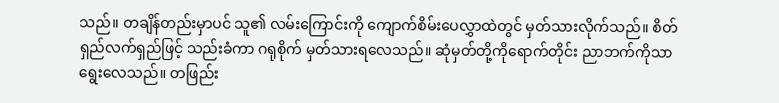သည်။ တချိန်တည်းမှာပင် သူ၏ လမ်းကြောင်းကို ကျောက်စိမ်းပေလွှာထဲတွင် မှတ်သားလိုက်သည်။ စိတ်ရှည်လက်ရှည်ဖြင့် သည်းခံကာ ဂရုစိုက် မှတ်သားရလေသည်။ ဆုံမှတ်တို့ကိုရောက်တိုင်း ညာဘက်ကိုသာ ရွေးလေသည်။ တဖြည်း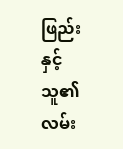ဖြည်းနှင့် သူ၏ လမ်း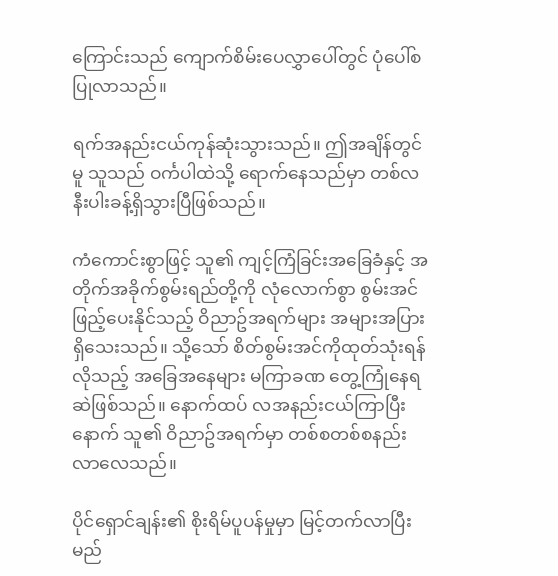ကြောင်းသည် ကျောက်စိမ်းပေလွှာပေါ်တွင် ပုံပေါ်စပြုလာသည်။

ရက်အနည်းငယ်ကုန်ဆုံးသွားသည်။ ဤအချိန်တွင်မူ သူသည် ဝင်္ကပါထဲသို့ ရောက်နေသည်မှာ တစ်လနီးပါးခန့်ရှိသွားပြီဖြစ်သည်။

ကံကောင်းစွာဖြင့် သူ၏ ကျင့်ကြံခြင်းအခြေခံနှင့် အတိုက်အခိုက်စွမ်းရည်တို့ကို လုံလောက်စွာ စွမ်းအင်ဖြည့်ပေးနိုင်သည့် ဝိညာဥ်အရက်များ အများအပြားရှိသေးသည်။ သို့သော် စိတ်စွမ်းအင်ကိုထုတ်သုံးရန်လိုသည့် အခြေအနေများ မကြာခဏ တွေ့ကြုံနေရဆဲဖြစ်သည်။ နောက်ထပ် လအနည်းငယ်ကြာပြီးနောက် သူ၏ ဝိညာဥ်အရက်မှာ တစ်စတစ်စနည်းလာလေသည်။

ပိုင်ရှောင်ချန်း၏ စိုးရိမ်ပူပန်မှုမှာ မြင့်တက်လာပြီး မည်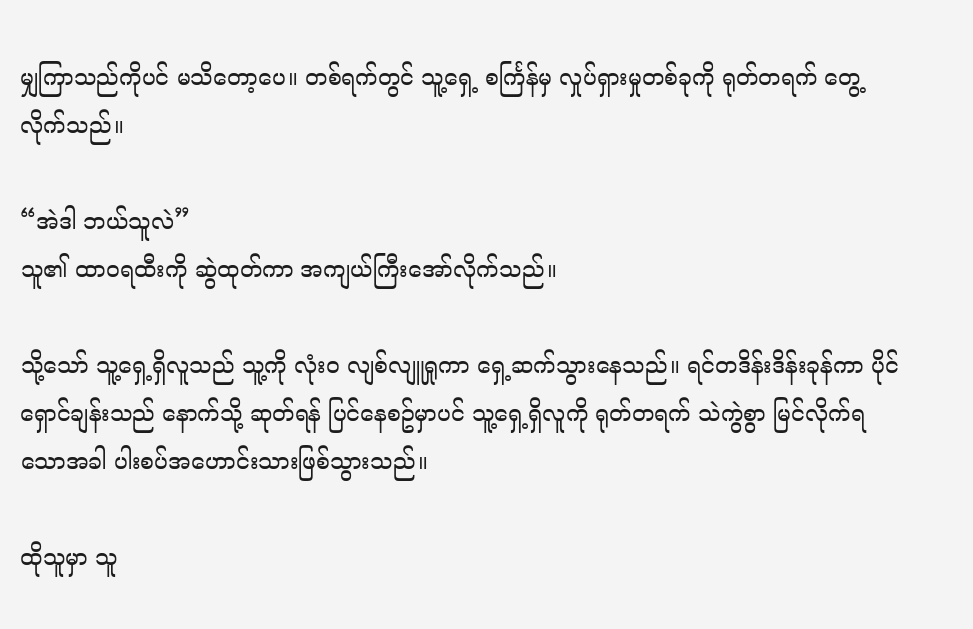မျှကြာသည်ကိုပင် မသိတော့ပေ။ တစ်ရက်တွင် သူ့ရှေ့ စင်္ကြန်မှ လှုပ်ရှားမှုတစ်ခုကို ရုတ်တရက် တွေ့လိုက်သည်။

“အဲဒါ ဘယ်သူလဲ”
သူ၏ ထာဝရထီးကို ဆွဲထုတ်ကာ အကျယ်ကြီးအော်လိုက်သည်။

သို့သော် သူ့ရှေ့ရှိလူသည် သူ့ကို လုံးဝ လျစ်လျူရှုကာ ရှေ့ဆက်သွားနေသည်။ ရင်တဒိန်းဒိန်းခုန်ကာ ပိုင်ရှောင်ချန်းသည် နောက်သို့ ဆုတ်ရန် ပြင်နေစဥ်မှာပင် သူ့ရှေ့ရှိလူကို ရုတ်တရက် သဲကွဲစွာ မြင်လိုက်ရသောအခါ ပါးစပ်အဟောင်းသားဖြစ်သွားသည်။

ထိုသူမှာ သူ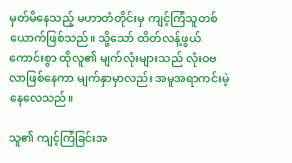မှတ်မိနေသည့် မဟာတံတိုင်းမှ ကျင့်ကြံသူတစ်ယောက်ဖြစ်သည်။ သို့သော် ထိတ်လန့်ဖွယ်ကောင်းစွာ ထိုလူ၏ မျက်လုံးများသည် လုံးဝဗလာဖြစ်နေကာ မျက်နှာမှာလည်း အမူအရာကင်းမဲ့နေလေသည်။

သူ၏ ကျင့်ကြံခြင်းအ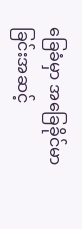ခြေခံမှာ အခြေခိုင်မာခြင်းအဆင့်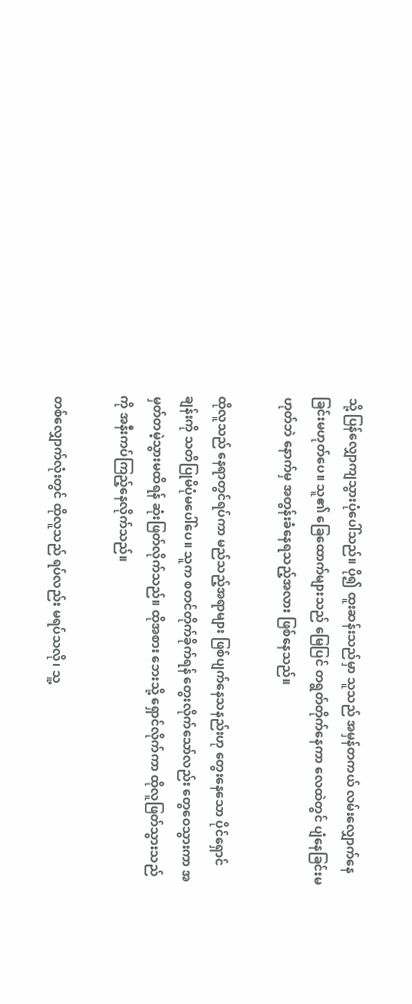သို့ ပြန်လျှောကျသွားပုံပေါ်သည်။ ပို၍ ထူးဆန်းသည်မှာ သူသည် အမှန်တကယ် လမ်းလျှောက်နေခြင်းမဟုတ်ပေ။ သူ၏ ခြေထောက်များသည် မြေပြင် တရွတ်တိုက်နေကာ လေထဲတွင် ပျံနေခြင်းမဟုတ်ဘဲ နောက်မှ အတွန်းခံနေရသည့်အလား ဖြစ်နေသည်။

ထိုလူသည် နေရာတွင်ရပ်ကာ မည်သည့်အရာများ ဖြစ်ပျက်နေသနည်းဟု တွေးနေသော ပိုင်ရှောင်ချန်းကို သတိပြုမိပုံမပေါ်ပေ။ သူက စတင်တိုက်ခိုက်ရန် တွေးလိုက်သော်လည်း တွေဝေသွားကာ အမှတ်တမဲ့သွားမထိရန် ဆုံးဖြတ်လိုက်သည်။ ထိုအစား ဘေးသို့ ရှောင်လိုက်ကာ ထိုလူဖြတ်သွားသည်ကို အနီးကပ်ကြည့်နေလိုက်သည်။

တစ်လျှောက်လုံးတွင် ထိုလူသည် ရပ်လည်း မရပ်သလို၊ သူ့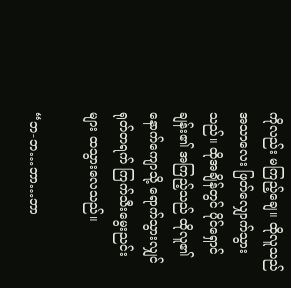ကိုလည်း မကြည့်ချေ။ ထိုလူသည် အသာလေး ဖြတ်လျှောက်သွားသည်။ ထိုအချိန်တွင် ပိုင်ရှောင်ချန်း၏ အကြည့်သည် ထိုလူ၏ နောက်ကျောသို့ ရောက်သွားလျှင် ရုတ်တရက် ကြက်သီးမွေးညင်းများ ထသွားလေသည်။

“ဘ-ဘ…ဘာ…ဘာ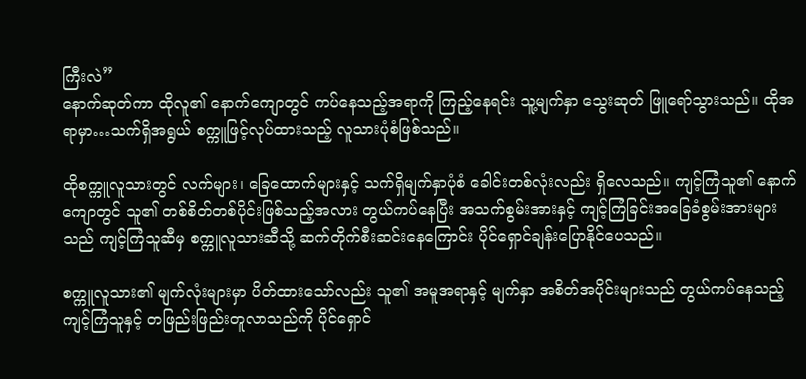ကြီးလဲ”
နောက်ဆုတ်ကာ ထိုလူ၏ နောက်ကျောတွင် ကပ်နေသည့်အရာကို ကြည့်နေရင်း သူ့မျက်နှာ သွေးဆုတ် ဖြူရော်သွားသည်။ ထိုအရာမှာ…သက်ရှိအရွယ် စက္ကူဖြင့်လုပ်ထားသည့် လူသားပုံစံဖြစ်သည်။

ထိုစက္ကူလူသားတွင် လက်များ၊ ခြေထောက်များနှင့် သက်ရှိမျက်နှာပုံစံ ခေါင်းတစ်လုံးလည်း ရှိလေသည်။ ကျင့်ကြံသူ၏ နောက်ကျောတွင် သူ၏ တစ်စိတ်တစ်ပိုင်းဖြစ်သည့်အလား တွယ်ကပ်နေပြီး အသက်စွမ်းအားနှင့် ကျင့်ကြံခြင်းအခြေခံစွမ်းအားများသည် ကျင့်ကြံသူဆီမှ စက္ကူလူသားဆီသို့ ဆက်တိုက်စီးဆင်းနေကြောင်း ပိုင်ရှောင်ချန်းပြောနိုင်ပေသည်။

စက္ကူလူသား၏ မျက်လုံးများမှာ ပိတ်ထားသော်လည်း သူ၏ အမူအရာနှင့် မျက်နှာ အစိတ်အပိုင်းများသည် တွယ်ကပ်နေသည့် ကျင့်ကြံသူနှင့် တဖြည်းဖြည်းတူလာသည်ကို ပိုင်ရှောင်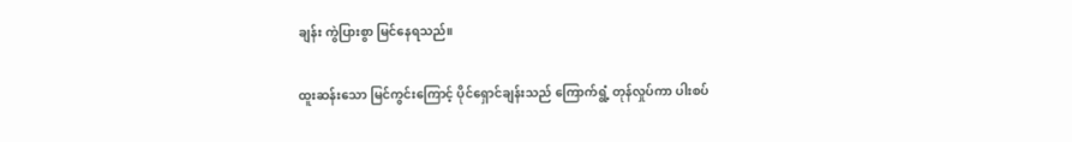ချန်း ကွဲပြားစွာ မြင်နေရသည်။

ထူးဆန်းသော မြင်ကွင်းကြောင့် ပိုင်ရှောင်ချန်းသည် ကြောက်ရွံ့ တုန်လှုပ်ကာ ပါးစပ်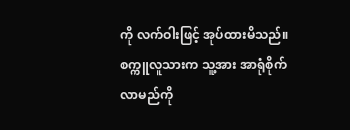ကို လက်ဝါးဖြင့် အုပ်ထားမိသည်။ စက္ကူလူသားက သူ့အား အာရုံစိုက်လာမည်ကို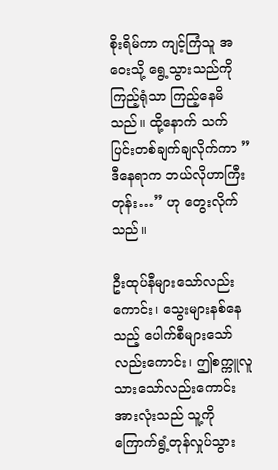စိုးရိမ်ကာ ကျင့်ကြံသူ အဝေးသို့ ရွေ့သွားသည်ကို ကြည့်ရုံသာ ကြည့်နေမိသည်။ ထို့နောက် သက်ပြင်းတစ်ချက်ချလိုက်ကာ ” ဒီနေရာက ဘယ်လိုဟာကြီးတုန်း…” ဟု တွေးလိုက်သည်။

ဦးထုပ်နီများသော်လည်းကောင်း၊ သွေးများနစ်နေသည့် ပေါက်စီများသော်လည်းကောင်း၊ ဤစက္ကူလူသားသော်လည်းကောင်း အားလုံးသည် သူ့ကို ကြောက်ရွံ့တုန်လှုပ်သွား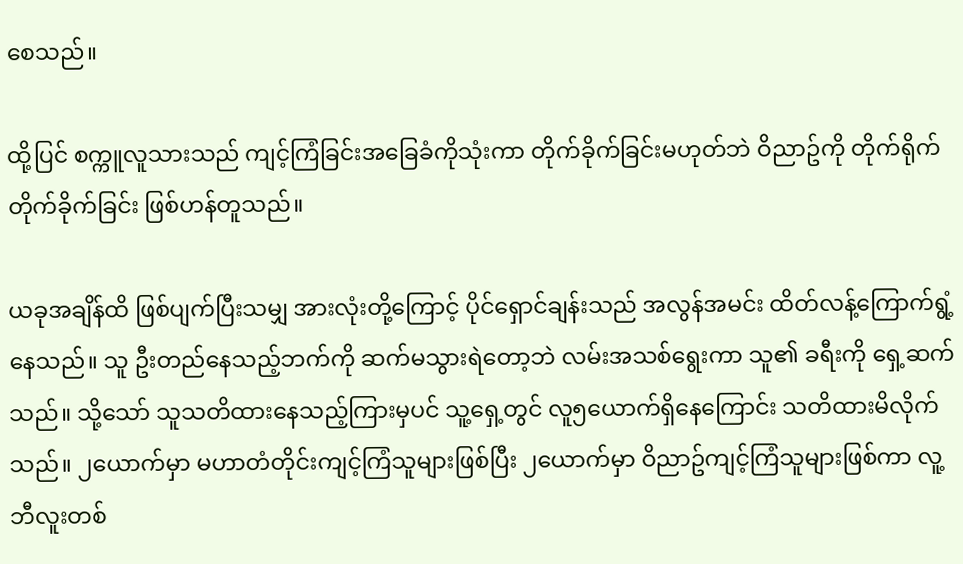စေသည်။

ထို့ပြင် စက္ကူလူသားသည် ကျင့်ကြံခြင်းအခြေခံကိုသုံးကာ တိုက်ခိုက်ခြင်းမဟုတ်ဘဲ ဝိညာဥ်ကို တိုက်ရိုက် တိုက်ခိုက်ခြင်း ဖြစ်ဟန်တူသည်။

ယခုအချိန်ထိ ဖြစ်ပျက်ပြီးသမျှ အားလုံးတို့ကြောင့် ပိုင်ရှောင်ချန်းသည် အလွန်အမင်း ထိတ်လန့်ကြောက်ရွံ့နေသည်။ သူ ဦးတည်နေသည့်ဘက်ကို ဆက်မသွားရဲတော့ဘဲ လမ်းအသစ်ရွေးကာ သူ၏ ခရီးကို ရှေ့ဆက်သည်။ သို့သော် သူသတိထားနေသည့်ကြားမှပင် သူ့ရှေ့တွင် လူ၅ယောက်ရှိနေကြောင်း သတိထားမိလိုက်သည်။ ၂ယောက်မှာ မဟာတံတိုင်းကျင့်ကြံသူများဖြစ်ပြီး ၂ယောက်မှာ ဝိညာဥ်ကျင့်ကြံသူများဖြစ်ကာ လူ့ဘီလူးတစ်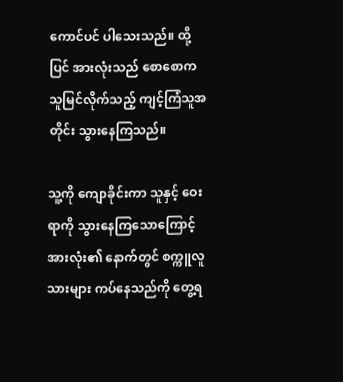ကောင်ပင် ပါသေးသည်။ ထို့ပြင် အားလုံးသည် စောစောက သူမြင်လိုက်သည့် ကျင့်ကြံသူအတိုင်း သွားနေကြသည်။

သူ့ကို ကျောခိုင်းကာ သူနှင့် ဝေးရာကို သွားနေကြသောကြောင့် အားလုံး၏ နောက်တွင် စက္ကူလူသားများ ကပ်နေသည်ကို တွေ့ရ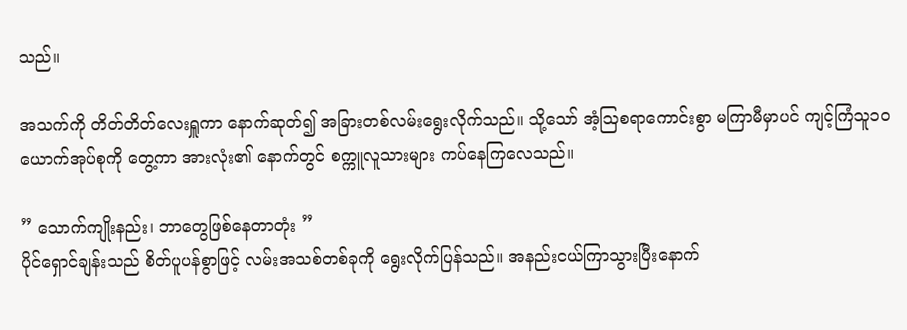သည်။

အသက်ကို တိတ်တိတ်လေးရှူကာ နောက်ဆုတ်၍ အခြားတစ်လမ်းရွေးလိုက်သည်။ သို့သော် အံ့ဩစရာကောင်းစွာ မကြာမီမှာပင် ကျင့်ကြံသူ၁၀ယောက်အုပ်စုကို တွေ့ကာ အားလုံး၏ နောက်တွင် စက္ကူလူသားများ ကပ်နေကြလေသည်။

” သောက်ကျိုးနည်း၊ ဘာတွေဖြစ်နေတာတုံး ”
ပိုင်ရှောင်ချန်းသည် စိတ်ပူပန်စွာဖြင့် လမ်းအသစ်တစ်ခုကို ရွေးလိုက်ပြန်သည်။ အနည်းငယ်ကြာသွားပြီးနောက်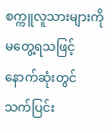စက္ကူလူသားများကို မတွေ့ရသဖြင့် နောက်ဆုံးတွင် သက်ပြင်း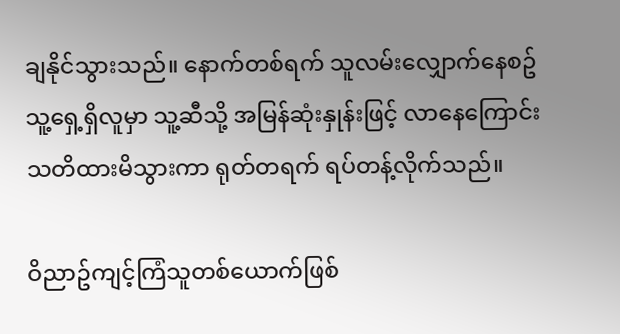ချနိုင်သွားသည်။ နောက်တစ်ရက် သူလမ်းလျှောက်နေစဥ် သူ့ရှေ့ရှိလူမှာ သူ့ဆီသို့ အမြန်ဆုံးနှုန်းဖြင့် လာနေကြောင်း သတိထားမိသွားကာ ရုတ်တရက် ရပ်တန့်လိုက်သည်။

ဝိညာဥ်ကျင့်ကြံသူတစ်ယောက်ဖြစ်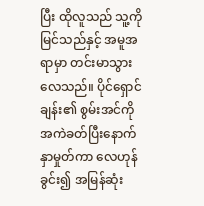ပြီး ထိုလူသည် သူ့ကို မြင်သည်နှင့် အမူအရာမှာ တင်းမာသွားလေသည်။ ပိုင်ရှောင်ချန်း၏ စွမ်းအင်ကို အကဲခတ်ပြီးနောက် နှာမှုတ်ကာ လေဟုန်ခွင်း၍ အမြန်ဆုံး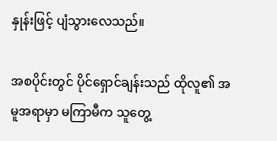နှုန်းဖြင့် ပျံသွားလေသည်။

အစပိုင်းတွင် ပိုင်ရှောင်ချန်းသည် ထိုလူ၏ အမူအရာမှာ မကြာမီက သူတွေ့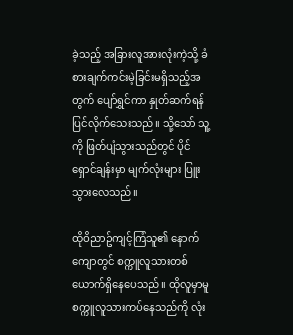ခဲ့သည့် အခြားလူအားလုံးကဲ့သို့ ခံစားချက်ကင်းမဲ့ခြင်းမရှိသည့်အတွက် ပျော်ရွှင်ကာ နှုတ်ဆက်ရန် ပြင်လိုက်သေးသည်။ သို့သော် သူ့ကို ဖြတ်ပျံသွားသည်တွင် ပိုင်ရှောင်ချန်းမှာ မျက်လုံးများ ပြူးသွားလေသည်။

ထိုဝိညာဥ်ကျင့်ကြံသူ၏ နောက်ကျောတွင် စက္ကူလူသားတစ်ယောက်ရှိနေပေသည်။ ထိုလူမှာမူ စက္ကူလူသားကပ်နေသည်ကို လုံး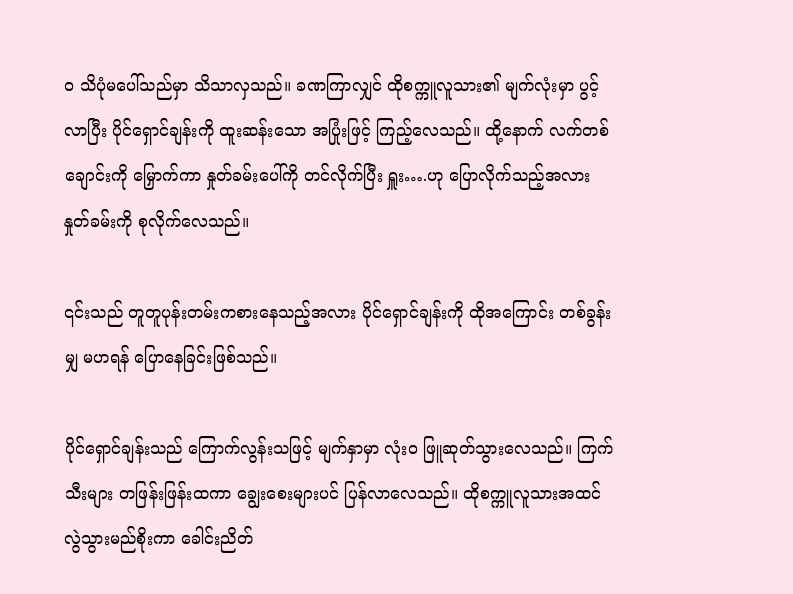ဝ သိပုံမပေါ်သည်မှာ သိသာလှသည်။ ခဏကြာလျှင် ထိုစက္ကူလူသား၏ မျက်လုံးမှာ ပွင့်လာပြီး ပိုင်ရှောင်ချန်းကို ထူးဆန်းသော အပြုံးဖြင့် ကြည့်လေသည်။ ထို့နောက် လက်တစ်ချောင်းကို မြှောက်ကာ နှုတ်ခမ်းပေါ်ကို တင်လိုက်ပြီး ရှူး….ဟု ပြောလိုက်သည့်အလား နှုတ်ခမ်းကို စုလိုက်လေသည်။

၎င်းသည် တူတူပုန်းတမ်းကစားနေသည့်အလား ပိုင်ရှောင်ချန်းကို ထိုအကြောင်း တစ်ခွန်းမျှ မဟရန် ပြောနေခြင်းဖြစ်သည်။

ပိုင်ရှောင်ချန်းသည် ကြောက်လွန်းသဖြင့် မျက်နှာမှာ လုံးဝ ဖြူဆုတ်သွားလေသည်။ ကြက်သီးများ တဖြန်းဖြန်းထကာ ချွေးစေးများပင် ပြန်လာလေသည်။ ထိုစက္ကူလူသားအထင်လွဲသွားမည်စိုးကာ ခေါင်းညိတ်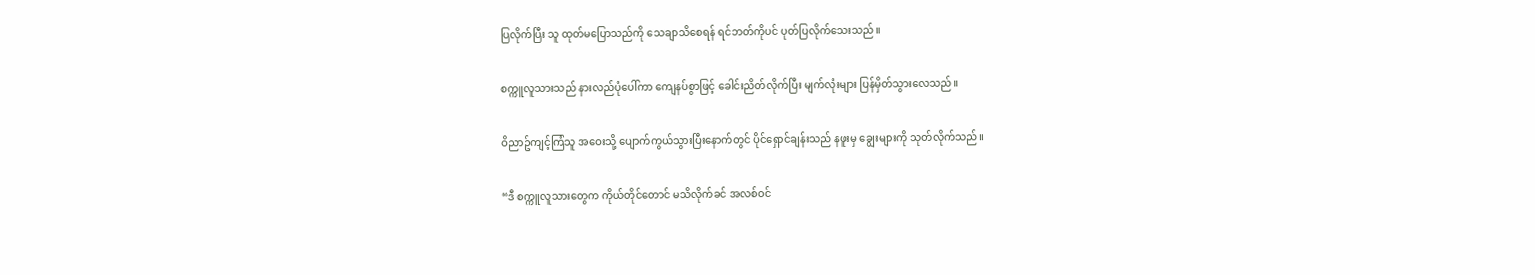ပြလိုက်ပြီး သူ ထုတ်မပြောသည်ကို သေချာသိစေရန် ရင်ဘတ်ကိုပင် ပုတ်ပြလိုက်သေးသည်။

စက္ကူလူသားသည် နားလည်ပုံပေါ်ကာ ကျေနပ်စွာဖြင့် ခေါင်းညိတ်လိုက်ပြီး မျက်လုံးများ ပြန်မှိတ်သွားလေသည်။

ဝိညာဥ်ကျင့်ကြံသူ အဝေးသို့ ပျောက်ကွယ်သွားပြီးနောက်တွင် ပိုင်ရှောင်ချန်းသည် နဖူးမှ ချွေးများကို သုတ်လိုက်သည်။

“ဒီ စက္ကူလူသားတွေက ကိုယ်တိုင်တောင် မသိလိုက်ခင် အလစ်ဝင်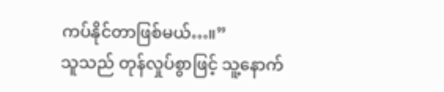ကပ်နိုင်တာဖြစ်မယ်…။”
သူသည် တုန်လှုပ်စွာဖြင့် သူ့နောက်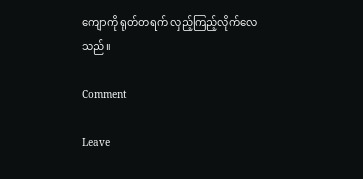ကျောကို ရုတ်တရက် လှည့်ကြည့်လိုက်လေသည်။

Comment

Leave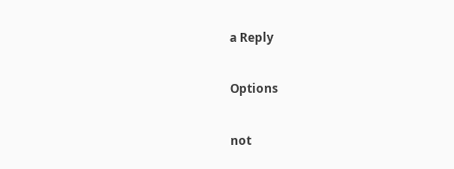a Reply

Options

not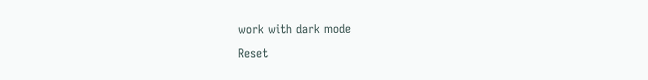work with dark mode
Reset